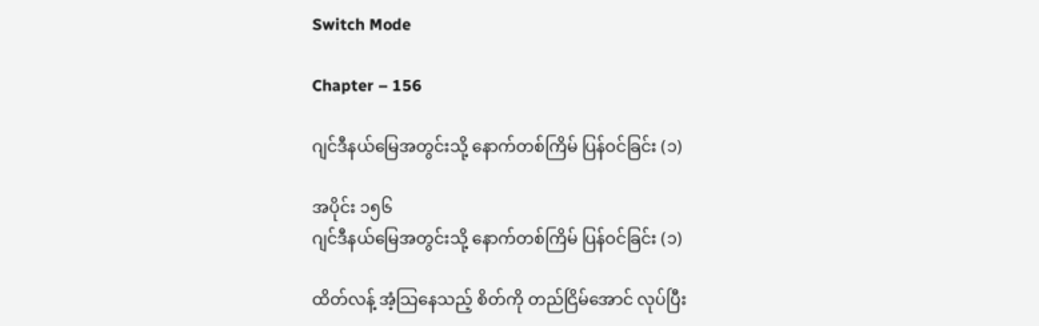Switch Mode

Chapter – 156

ဂျင်ဒီနယ်မြေအတွင်းသို့ နောက်တစ်ကြိမ် ပြန်ဝင်ခြင်း (၁)

အပိုင်း ၁၅၆
ဂျင်ဒီနယ်မြေအတွင်းသို့ နောက်တစ်ကြိမ် ပြန်ဝင်ခြင်း (၁)

ထိတ်လန့် အံ့သြနေသည့် စိတ်ကို တည်ငြိမ်အောင် လုပ်ပြီး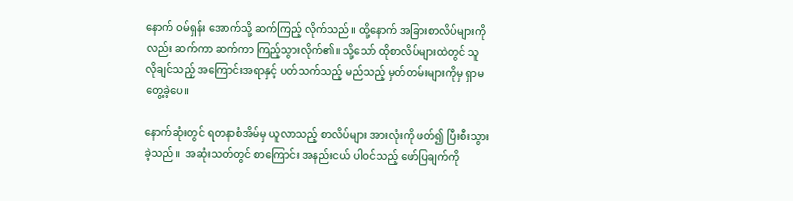နောက် ဝမ်ရှန်း အောက်သို့ ဆက်ကြည့် လိုက်သည်။ ထို့နောက် အခြားစာလိပ်များကိုလည်း ဆက်ကာ ဆက်ကာ ကြည့်သွားလိုက်၏။ သို့သော် ထိုစာလိပ်များထဲတွင် သူ လိုချင်သည့် အကြောင်းအရာနှင့် ပတ်သက်သည့် မည်သည့် မှတ်တမ်းများကိုမှ ရှာမတွေ့ခဲ့ပေ။

နောက်ဆုံးတွင် ရတနာစံအိမ်မှ ယူလာသည့် စာလိပ်များ အားလုံးကို ဖတ်၍ ပြီးစီးသွားခဲ့သည်။  အဆုံးသတ်တွင် စာကြောင်း အနည်းငယ် ပါဝင်သည့် ဖော်ပြချက်ကို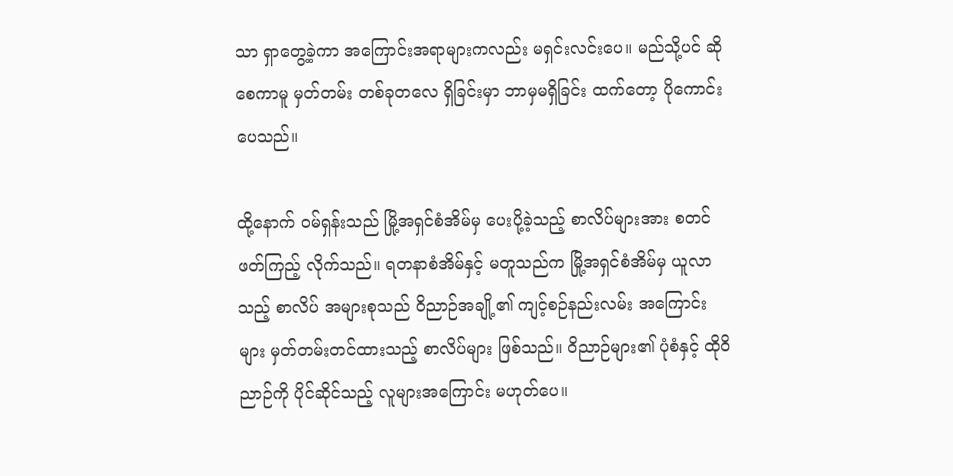သာ ရှာတွေ့ခဲ့ကာ အကြောင်းအရာများကလည်း မရှင်းလင်းပေ။ မည်သို့ပင် ဆိုစေကာမူ မှတ်တမ်း တစ်ခုတလေ ရှိခြင်းမှာ ဘာမှမရှိခြင်း ထက်တော့ ပိုကောင်းပေသည်။

ထို့နောက် ဝမ်ရှန်းသည် မြို့အရှင်စံအိမ်မှ ပေးပို့ခဲ့သည့် စာလိပ်များအား စတင် ဖတ်ကြည့် လိုက်သည်။ ရတနာစံအိမ်နှင့် မတူသည်က မြို့အရှင်စံအိမ်မှ ယူလာသည့် စာလိပ် အများစုသည် ဝိညာဉ်အချို့၏ ကျင့်စဉ်နည်းလမ်း အကြောင်းများ မှတ်တမ်းတင်ထားသည့် စာလိပ်များ ဖြစ်သည်။ ဝိညာဉ်များ၏ ပုံစံနှင့် ထိုဝိညာဉ်ကို ပိုင်ဆိုင်သည့် လူများအကြောင်း မဟုတ်ပေ။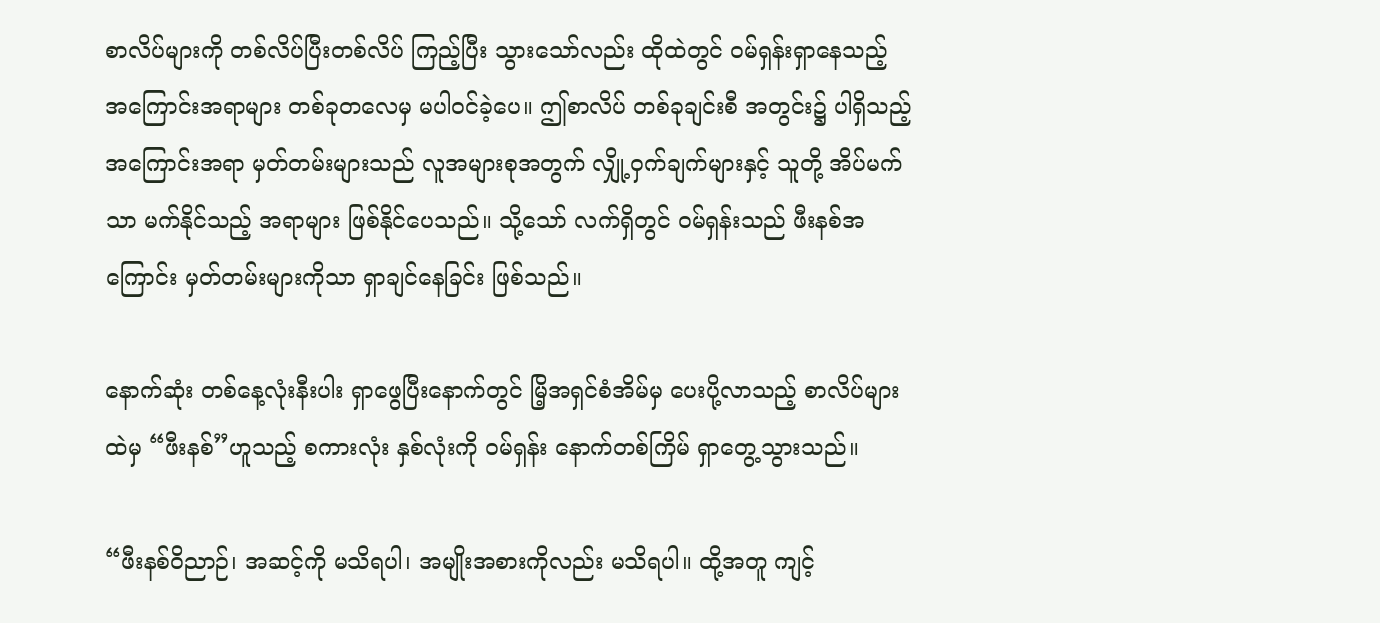စာလိပ်များကို တစ်လိပ်ပြီးတစ်လိပ် ကြည့်ပြီး သွားသော်လည်း ထိုထဲတွင် ဝမ်ရှန်းရှာနေသည့် အကြောင်းအရာများ တစ်ခုတလေမှ မပါဝင်ခဲ့ပေ။ ဤစာလိပ် တစ်ခုချင်းစီ အတွင်း၌ ပါရှိသည့် အကြောင်းအရာ မှတ်တမ်းများသည် လူအများစုအတွက် လျှို့ဝှက်ချက်များနှင့် သူတို့ အိပ်မက်သာ မက်နိုင်သည့် အရာများ ဖြစ်နိုင်ပေသည်။ သို့သော် လက်ရှိတွင် ဝမ်ရှန်းသည် ဖီးနစ်အကြောင်း မှတ်တမ်းများကိုသာ ရှာချင်နေခြင်း ဖြစ်သည်။

နောက်ဆုံး တစ်နေ့လုံးနီးပါး ရှာဖွေပြီးနောက်တွင် မြိ့အရှင်စံအိမ်မှ ပေးပို့လာသည့် စာလိပ်များထဲမှ “ဖီးနစ်”ဟူသည့် စကားလုံး နှစ်လုံးကို ဝမ်ရှန်း နောက်တစ်ကြိမ် ရှာတွေ့သွားသည်။

“ဖီးနစ်ဝိညာဉ်၊ အဆင့်ကို မသိရပါ၊ အမျိုးအစားကိုလည်း မသိရပါ။ ထို့အတူ ကျင့်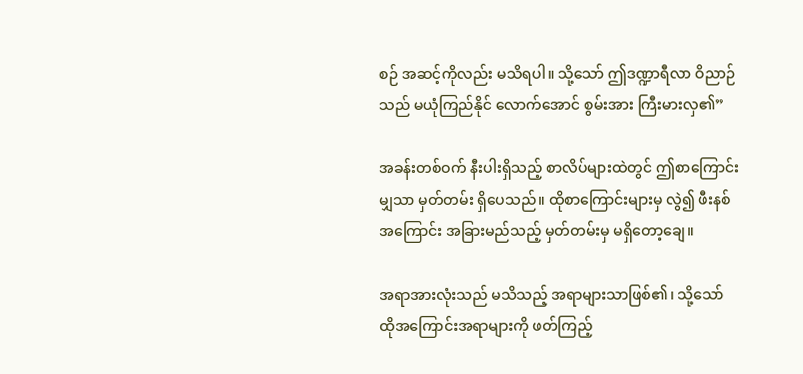စဉ် အဆင့်ကိုလည်း မသိရပါ။ သို့သော် ဤဒဏ္ဍာရီလာ ဝိညာဉ်သည် မယုံကြည်နိုင် လောက်အောင် စွမ်းအား ကြီးမားလှ၏”

အခန်းတစ်ဝက် နီးပါးရှိသည့် စာလိပ်များထဲတွင် ဤစာကြောင်းမျှသာ မှတ်တမ်း ရှိပေသည်။ ထိုစာကြောင်းများမှ လွဲ၍ ဖီးနစ်အကြောင်း အခြားမည်သည့် မှတ်တမ်းမှ မရှိတော့ချေ။

အရာအားလုံးသည် မသိသည့် အရာများသာဖြစ်၏၊ သို့သော် ထိုအကြောင်းအရာများကို ဖတ်ကြည့်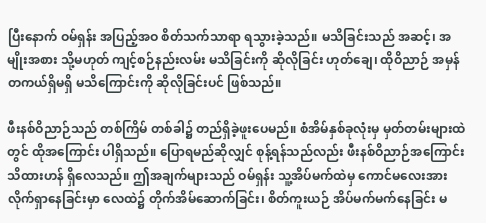ပြီးနောက် ဝမ်ရှန်း အပြည့်အဝ စိတ်သက်သာရာ ရသွားခဲ့သည်။ မသိခြင်းသည် အဆင့်၊ အမျိုးအစား သို့မဟုတ် ကျင့်စဉ်နည်းလမ်း မသိခြင်းကို ဆိုလိုခြင်း ဟုတ်ချေ၊ ထိုဝိညာဉ် အမှန်တကယ်ရှိမရှိ မသိကြောင်းကို ဆိုလိုခြင်းပင် ဖြစ်သည်။

ဖီးနစ်ဝိညာဉ်သည် တစ်ကြိမ် တစ်ခါ၌ တည်ရှိခဲ့ဖူးပေမည်။ စံအိမ်နှစ်ခုလုံးမှ မှတ်တမ်းများထဲတွင် ထိုအကြောင်း ပါရှိသည်။ ပြောရမည်ဆိုလျှင် စုန့်ရန်သည်လည်း ဖီးနစ်ဝိညာဉ်အကြောင်း သိထားဟန် ရှိလေသည်။ ဤအချက်များသည် ဝမ်ရှန်း သူ့အိပ်မက်ထဲမှ ကောင်မလေးအား လိုက်ရှာနေခြင်းမှာ လေထဲ၌ တိုက်အိမ်ဆောက်ခြင်း၊ စိတ်ကူးယဉ် အိပ်မက်မက်နေခြင်း မ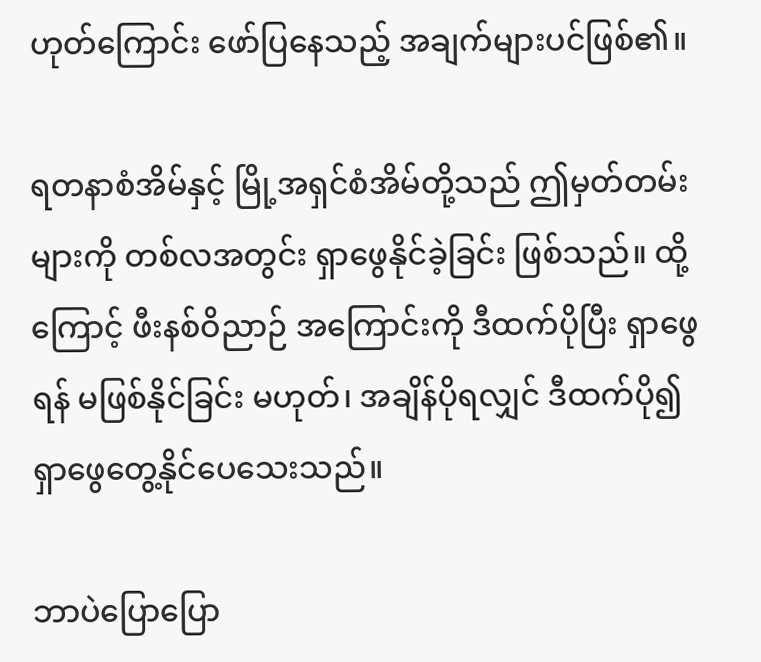ဟုတ်ကြောင်း ဖော်ပြနေသည့် အချက်များပင်ဖြစ်၏။

ရတနာစံအိမ်နှင့် မြို့အရှင်စံအိမ်တို့သည် ဤမှတ်တမ်းများကို တစ်လအတွင်း ရှာဖွေနိုင်ခဲ့ခြင်း ဖြစ်သည်။ ထို့ကြောင့် ဖီးနစ်ဝိညာဉ် အကြောင်းကို ဒီထက်ပိုပြီး ရှာဖွေရန် မဖြစ်နိုင်ခြင်း မဟုတ်၊ အချိန်ပိုရလျှင် ဒီထက်ပို၍ ရှာဖွေတွေ့နိုင်ပေသေးသည်။

ဘာပဲပြောပြော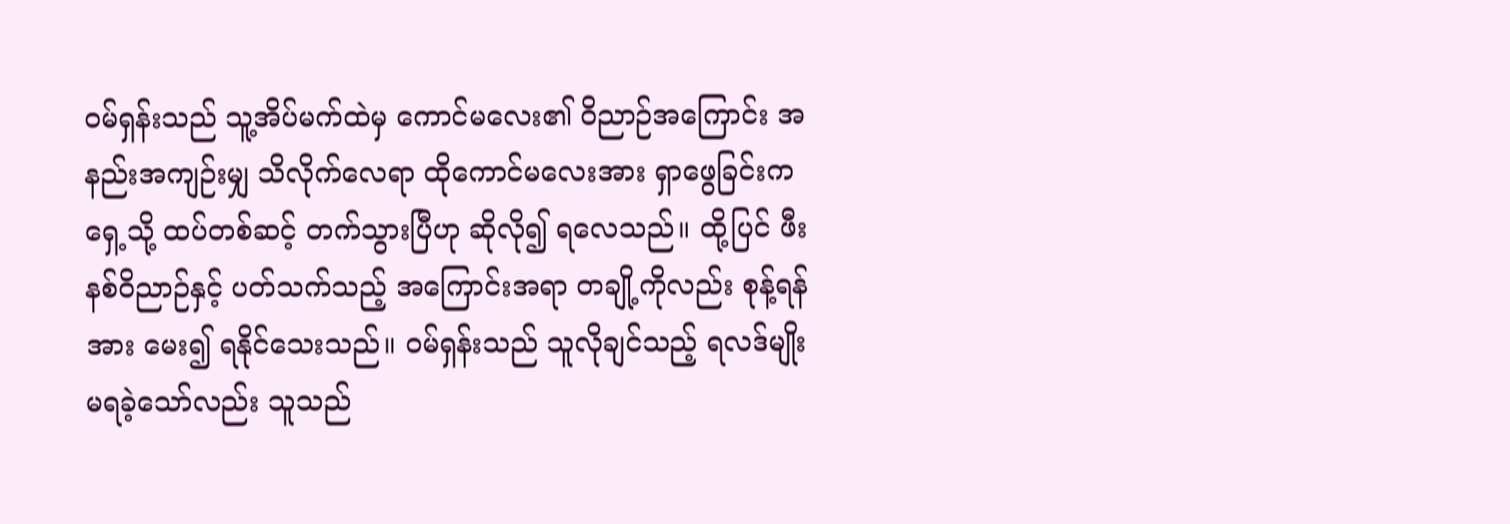ဝမ်ရှန်းသည် သူ့အိပ်မက်ထဲမှ ကောင်မလေး၏ ဝိညာဉ်အကြောင်း အနည်းအကျဉ်းမျှ သိလိုက်လေရာ ထိုကောင်မလေးအား ရှာဖွေခြင်းက ရှေ့သို့ ထပ်တစ်ဆင့် တက်သွားပြီဟု ဆိုလို၍ ရလေသည်။ ထို့ပြင် ဖီးနစ်ဝိညာဉ်နှင့် ပတ်သက်သည့် အကြောင်းအရာ တချို့ကိုလည်း စုန့်ရန်အား မေး၍ ရနိုင်သေးသည်။ ဝမ်ရှန်းသည် သူလိုချင်သည့် ရလဒ်မျိုး မရခဲ့သော်လည်း သူသည်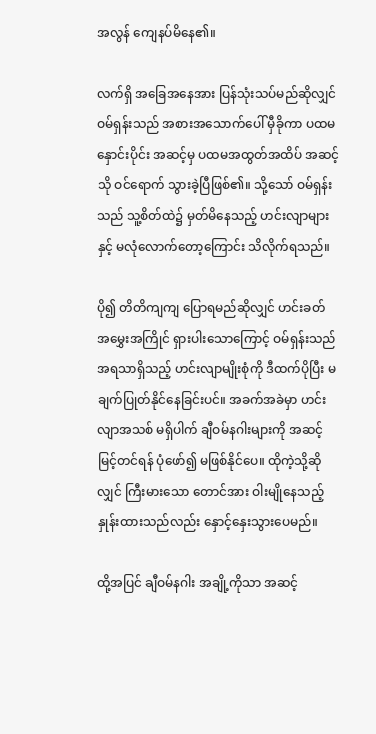အလွန် ကျေနပ်မိနေ၏။

လက်ရှိ အခြေအနေအား ပြန်သုံးသပ်မည်ဆိုလျှင် ဝမ်ရှန်းသည် အစားအသောက်ပေါ် မှီခိုကာ ပထမနှောင်းပိုင်း အဆင့်မှ ပထမအထွတ်အထိပ် အဆင့်သို ဝင်ရောက် သွားခဲ့ပြီဖြစ်၏။ သို့သော် ဝမ်ရှန်းသည် သူ့စိတ်ထဲ၌ မှတ်မိနေသည့် ဟင်းလျာများနှင့် မလုံလောက်တော့ကြောင်း သိလိုက်ရသည်။

ပို၍ တိတိကျကျ ပြောရမည်ဆိုလျှင် ဟင်းခတ် အမွှေးအကြိုင် ရှားပါးသောကြောင့် ဝမ်ရှန်းသည် အရသာရှိသည့် ဟင်းလျာမျိုးစုံကို ဒီထက်ပိုပြီး မချက်ပြုတ်နိုင်နေခြင်းပင်။ အခက်အခဲမှာ ဟင်းလျာအသစ် မရှိပါက် ချီဝမ်နဂါးများကို အဆင့်မြင့်တင်ရန် ပုံဖော်၍ မဖြစ်နိုင်ပေ။ ထိုကဲ့သို့ဆိုလျှင် ကြီးမားသော တောင်အား ဝါးမျိုနေသည့် နှုန်းထားသည်လည်း နှောင့်နှေးသွားပေမည်။

ထို့အပြင် ချီဝမ်နဂါး အချို့ကိုသာ အဆင့်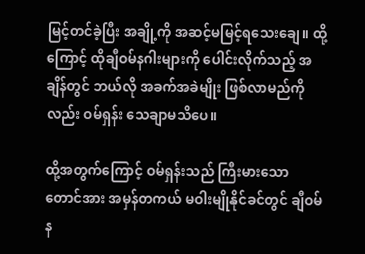မြင့်တင်ခဲ့ပြီး အချို့ကို အဆင့်မမြင့်ရသေးချေ။ ထို့ကြောင့် ထိုချီဝမ်နဂါးများကို ပေါင်းလိုက်သည့် အချိန်တွင် ဘယ်လို အခက်အခဲမျိုး ဖြစ်လာမည်ကိုလည်း ဝမ်ရှန်း သေချာမသိပေ။

ထို့အတွက်ကြောင့် ဝမ်ရှန်းသည် ကြီးမားသော တောင်အား အမှန်တကယ် မဝါးမျိုနိုင်ခင်တွင် ချီဝမ်န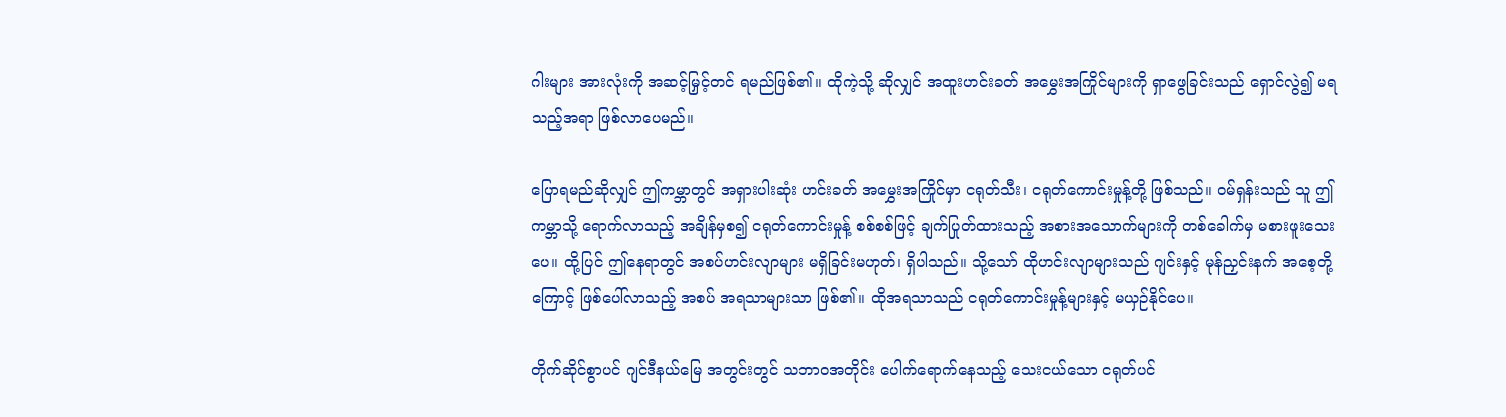ဂါးများ အားလုံးကို အဆင့်မြှင့်တင် ရမည်ဖြစ်၏။ ထိုကဲ့သို့ ဆိုလျှင် အထူးဟင်းခတ် အမွှေးအကြိုင်များကို ရှာဖွေခြင်းသည် ရှောင်လွဲ၍ မရသည့်အရာ ဖြစ်လာပေမည်။

ပြောရမည်ဆိုလျှင် ဤကမ္ဘာတွင် အရှားပါးဆုံး ဟင်းခတ် အမွှေးအကြိုင်မှာ ငရုတ်သီး၊ ငရုတ်ကောင်းမှုန့်တို့ ဖြစ်သည်။ ဝမ်ရှန်းသည် သူ ဤကမ္ဘာသို့ ရောက်လာသည့် အချိန်မှစ၍ ငရုတ်ကောင်းမှုန့် စစ်စစ်ဖြင့် ချက်ပြုတ်ထားသည့် အစားအသောက်များကို တစ်ခေါက်မှ မစားဖူးသေးပေ။ ထို့ပြင် ဤနေရာတွင် အစပ်ဟင်းလျာများ မရှိခြင်းမဟုတ်၊ ရှိပါသည်။ သို့သော် ထိုဟင်းလျာများသည် ဂျင်းနှင့် မုန်ညှင်းနက် အစေ့တို့ကြောင့် ဖြစ်ပေါ်လာသည့် အစပ် အရသာများသာ ဖြစ်၏။ ထိုအရသာသည် ငရုတ်ကောင်းမှုန့်များနှင့် မယှဉ်နိုင်ပေ။

တိုက်ဆိုင်စွာပင် ဂျင်ဒီနယ်မြေ အတွင်းတွင် သဘာဝအတိုင်း ပေါက်ရောက်နေသည့် သေးငယ်သော ငရုတ်ပင်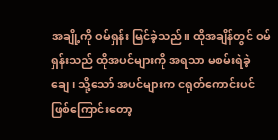အချို့ကို ဝမ်ရှန်း မြင်ခဲ့သည်။ ထိုအချိန်တွင် ဝမ်ရှန်းသည် ထိုအပင်များကို အရသာ မစမ်းရဲခဲ့ချေ၊ သို့သော် အပင်များက ငရုတ်ကောင်းပင် ဖြစ်ကြောင်းတော့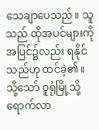သေချာပေသည်။ သူသည် ထိုအပင်များကို အပြင်၌လည်း ရနိုင်သည်ဟု ထင်ခဲ့၏။ သို့သော် ဝူရုံမြို့သို့ ရောက်လာ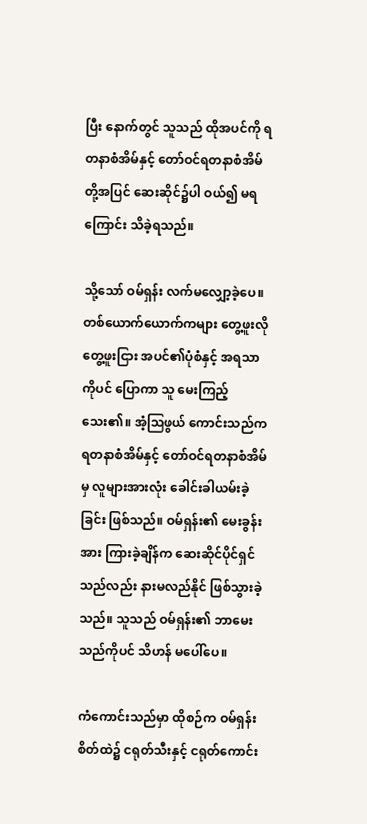ပြီး နောက်တွင် သူသည် ထိုအပင်ကို ရတနာစံအိမ်နှင့် တော်ဝင်ရတနာစံအိမ်တို့အပြင် ဆေးဆိုင်၌ပါ ဝယ်၍ မရကြောင်း သိခဲ့ရသည်။

သို့သော် ဝမ်ရှန်း လက်မလျှော့ခဲ့ပေ။ တစ်ယောက်ယောက်ကများ တွေ့ဖူးလို တွေ့ဖူးငြား အပင်၏ပုံစံနှင့် အရသာကိုပင် ပြောကာ သူ မေးကြည့်သေး၏။ အံ့ဩဖွယ် ကောင်းသည်က ရတနာစံအိမ်နှင့် တော်ဝင်ရတနာစံအိမ်မှ လူများအားလုံး ခေါင်းခါယမ်းခဲ့ခြင်း ဖြစ်သည်။ ဝမ်ရှန်း၏ မေးခွန်းအား ကြားခဲ့ချိန်က ဆေးဆိုင်ပိုင်ရှင်သည်လည်း နားမလည်နိုင် ဖြစ်သွားခဲ့သည်။ သူသည် ဝမ်ရှန်း၏ ဘာမေးသည်ကိုပင် သိဟန် မပေါ်ပေ။

ကံကောင်းသည်မှာ ထိုစဉ်က ဝမ်ရှန်းစိတ်ထဲ၌ ငရုတ်သီးနှင့် ငရုတ်ကောင်း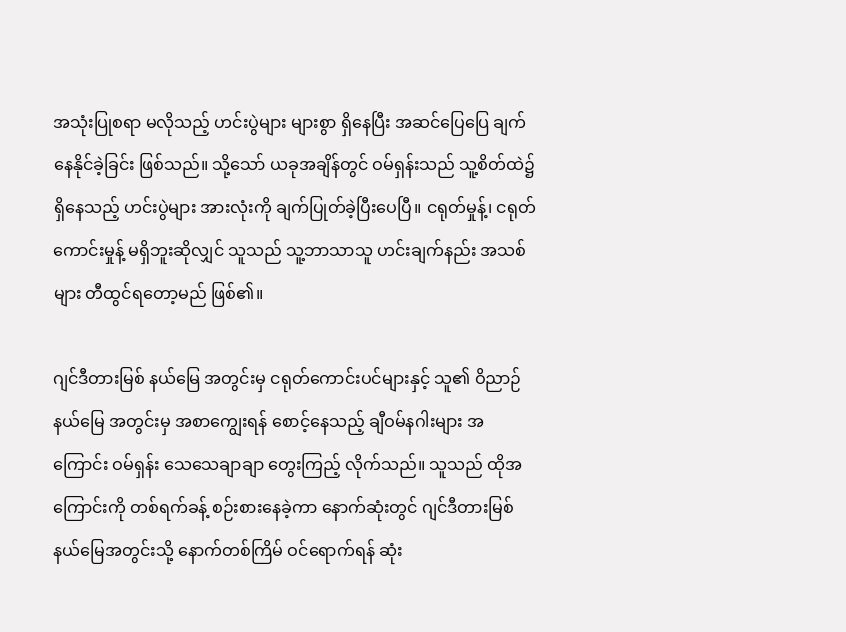အသုံးပြုစရာ မလိုသည့် ဟင်းပွဲများ များစွာ ရှိနေပြီး အဆင်ပြေပြေ ချက်နေနိုင်ခဲ့ခြင်း ဖြစ်သည်။ သို့သော် ယခုအချိန်တွင် ဝမ်ရှန်းသည် သူ့စိတ်ထဲ၌ ရှိနေသည့် ဟင်းပွဲများ အားလုံးကို ချက်ပြုတ်ခဲ့ပြီးပေပြီ။ ငရုတ်မှုန့်၊ ငရုတ်ကောင်းမှုန့် မရှိဘူးဆိုလျှင် သူသည် သူ့ဘာသာသူ ဟင်းချက်နည်း အသစ်များ တီထွင်ရတော့မည် ဖြစ်၏။

ဂျင်ဒီတားမြစ် နယ်မြေ အတွင်းမှ ငရုတ်ကောင်းပင်များနှင့် သူ၏ ဝိညာဉ်နယ်မြေ အတွင်းမှ အစာကျွေးရန် စောင့်နေသည့် ချီဝမ်နဂါးများ အကြောင်း ဝမ်ရှန်း သေသေချာချာ တွေးကြည့် လိုက်သည်။ သူသည် ထိုအကြောင်းကို တစ်ရက်ခန့် စဉ်းစားနေခဲ့ကာ နောက်ဆုံးတွင် ဂျင်ဒီတားမြစ် နယ်မြေအတွင်းသို့ နောက်တစ်ကြိမ် ဝင်ရောက်ရန် ဆုံး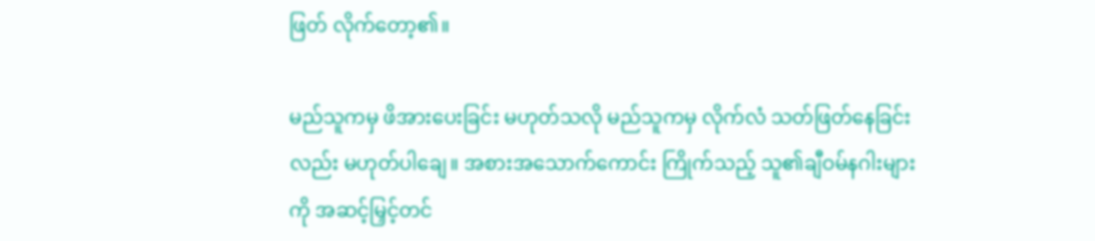ဖြတ် လိုက်တော့၏။

မည်သူကမှ ဖိအားပေးခြင်း မဟုတ်သလို မည်သူကမှ လိုက်လံ သတ်ဖြတ်နေခြင်းလည်း မဟုတ်ပါချေ။ အစားအသောက်ကောင်း ကြိုက်သည့် သူ၏ချီဝမ်နဂါးများကို အဆင့်မြှင့်တင်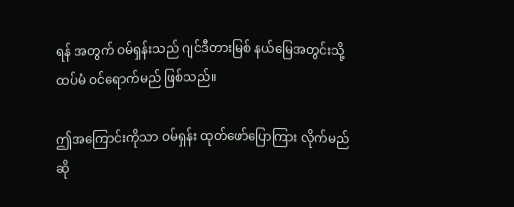ရန် အတွက် ဝမ်ရှန်းသည် ဂျင်ဒီတားမြစ် နယ်မြေအတွင်းသို့ ထပ်မံ ဝင်ရောက်မည် ဖြစ်သည်။

ဤအကြောင်းကိုသာ ဝမ်ရှန်း ထုတ်ဖော်ပြောကြား လိုက်မည်ဆို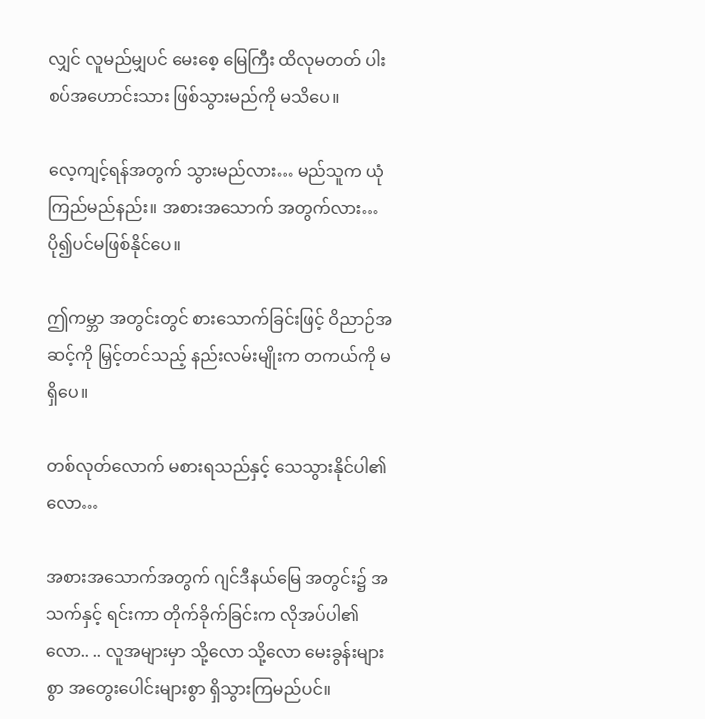လျှင် လူမည်မျှပင် မေးစေ့ မြေကြီး ထိလုမတတ် ပါးစပ်အဟောင်းသား ဖြစ်သွားမည်ကို မသိပေ။

လေ့ကျင့်ရန်အတွက် သွားမည်လား… မည်သူက ယုံကြည်မည်နည်း။ အစားအသောက် အတွက်လား… ပို၍ပင်မဖြစ်နိုင်ပေ။

ဤကမ္ဘာ အတွင်းတွင် စားသောက်ခြင်းဖြင့် ဝိညာဉ်အဆင့်ကို မြှင့်တင်သည့် နည်းလမ်းမျိုးက တကယ်ကို မရှိပေ။

တစ်လုတ်လောက် မစားရသည်နှင့် သေသွားနိုင်ပါ၏လော…

အစားအသောက်အတွက် ဂျင်ဒီနယ်မြေ အတွင်း၌ အသက်နှင့် ရင်းကာ တိုက်ခိုက်ခြင်းက လိုအပ်ပါ၏လော.. .. လူအများမှာ သို့လော သို့လော မေးခွန်းများစွာ အတွေးပေါင်းများစွာ ရှိသွားကြမည်ပင်။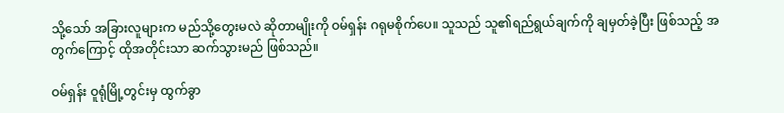သို့သော် အခြားလူများက မည်သို့တွေးမလဲ ဆိုတာမျိုးကို ဝမ်ရှန်း ဂရုမစိုက်ပေ။ သူသည် သူ၏ရည်ရွယ်ချက်ကို ချမှတ်ခဲ့ပြီး ဖြစ်သည့် အတွက်ကြောင့် ထိုအတိုင်းသာ ဆက်သွားမည် ဖြစ်သည်။

ဝမ်ရှန်း ဝူရုံမြို့တွင်းမှ ထွက်ခွာ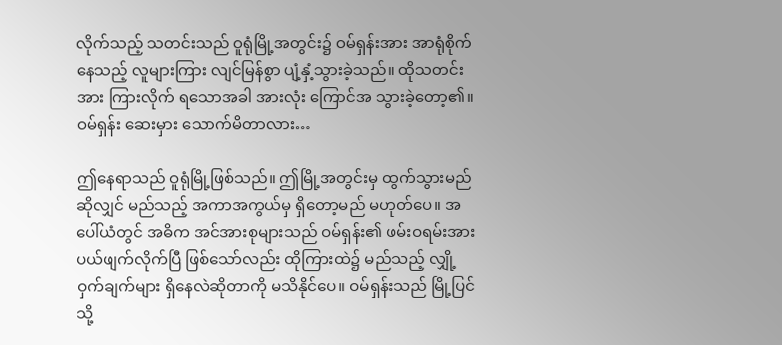လိုက်သည့် သတင်းသည် ဝူရုံမြို့အတွင်း၌ ဝမ်ရှန်းအား အာရုံစိုက်နေသည့် လူများကြား လျင်မြန်စွာ ပျံ့နှံ့သွားခဲ့သည်။ ထိုသတင်းအား ကြားလိုက် ရသောအခါ အားလုံး ကြောင်အ သွားခဲ့တော့၏။ ဝမ်ရှန်း ဆေးမှား သောက်မိတာလား…

ဤနေရာသည် ဝူရုံမြို့ဖြစ်သည်။ ဤမြို့အတွင်းမှ ထွက်သွားမည်ဆိုလျှင် မည်သည့် အကာအကွယ်မှ ရှိတော့မည် မဟုတ်ပေ။ အပေါ်ယံတွင် အဓိက အင်အားစုများသည် ဝမ်ရှန်း၏ ဖမ်းဝရမ်းအား ပယ်ဖျက်လိုက်ပြီ ဖြစ်သော်လည်း ထိုကြားထဲ၌ မည်သည့် လျှို့ဝှက်ချက်များ ရှိနေလဲဆိုတာကို မသိနိုင်ပေ။ ဝမ်ရှန်းသည် မြို့ပြင်သို့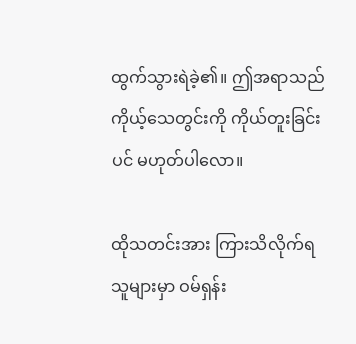ထွက်သွားရဲခဲ့၏။ ဤအရာသည် ကိုယ့်သေတွင်းကို ကိုယ်တူးခြင်းပင် မဟုတ်ပါလော။

ထိုသတင်းအား ကြားသိလိုက်ရ သူများမှာ ဝမ်ရှန်း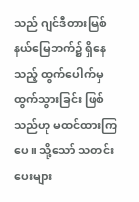သည် ဂျင်ဒီတားမြစ် နယ်မြေဘက်၌ ရှိနေသည့် ထွက်ပေါက်မှ ထွက်သွားခြင်း ဖြစ်သည်ဟု မထင်ထားကြပေ။ သို့သော် သတင်းပေးများ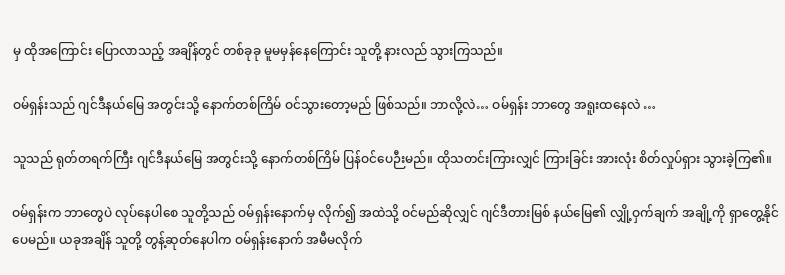မှ ထိုအကြောင်း ပြောလာသည့် အချိန်တွင် တစ်ခုခု မူမမှန်နေကြောင်း သူတို့ နားလည် သွားကြသည်။

ဝမ်ရှန်းသည် ဂျင်ဒီနယ်မြေ အတွင်းသို့ နောက်တစ်ကြိမ် ဝင်သွားတော့မည် ဖြစ်သည်။ ဘာလို့လဲ… ဝမ်ရှန်း ဘာတွေ အရူးထနေလဲ …

သူသည် ရုတ်တရက်ကြီး ဂျင်ဒီနယ်မြေ အတွင်းသို့ နောက်တစ်ကြိမ် ပြန်ဝင်ပေဉီးမည်။ ထိုသတင်းကြားလျှင် ကြားခြင်း အားလုံး စိတ်လှုပ်ရှား သွားခဲ့ကြ၏။

ဝမ်ရှန်းက ဘာတွေပဲ လုပ်နေပါစေ သူတို့သည် ဝမ်ရှန်းနောက်မှ လိုက်၍ အထဲသို့ ဝင်မည်ဆိုလျှင် ဂျင်ဒီတားမြစ် နယ်မြေ၏ လျှို့ဝှက်ချက် အချို့ကို ရှာတွေ့နိုင်ပေမည်။ ယခုအချိန် သူတို့ တွန့်ဆုတ်နေပါက ဝမ်ရှန်းနောက် အမီမလိုက်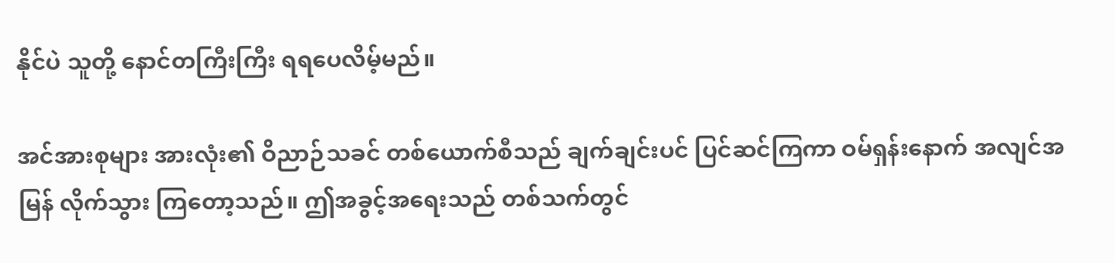နိုင်ပဲ သူတို့ နောင်တကြီးကြီး ရရပေလိမ့်မည်။

အင်အားစုများ အားလုံး၏ ဝိညာဉ်သခင် တစ်ယောက်စီသည် ချက်ချင်းပင် ပြင်ဆင်ကြကာ ဝမ်ရှန်းနောက် အလျင်အမြန် လိုက်သွား ကြတော့သည်။ ဤအခွင့်အရေးသည် တစ်သက်တွင်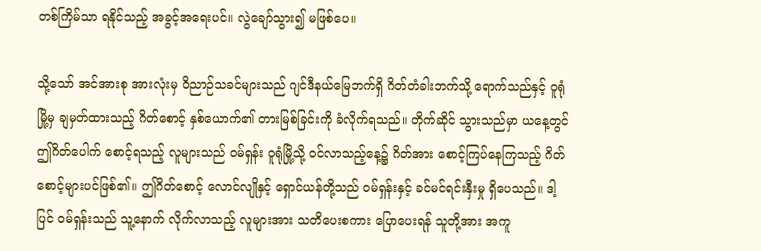တစ်ကြိမ်သာ ရနိုင်သည့် အခွင့်အရေးပင်။ လွဲချော်သွား၍ မဖြစ်ပေ။

သို့သော် အင်အားစု အားလုံးမှ ဝိညာဉ်သခင်များသည် ဂျင်ဒီနယ်မြေဘက်ရှိ ဂိတ်တံခါးဘက်သို့ ရောက်သည်နှင့် ဝူရုံမြို့မှ ချမှတ်ထားသည့် ဂိတ်စောင့် နှစ်ယောက်၏ တားမြစ်ခြင်းကို ခံလိုက်ရသည်။ တိုက်ဆိုင် သွားသည်မှာ ယနေ့တွင် ဤဂိတ်ပေါက် စောင့်ရသည့် လူများသည် ဝမ်ရှန်း ဝူရုံမြို့သို့ ဝင်လာသည့်နေ့၌ ဂိတ်အား စောင့်ကြပ်နေကြသည့် ဂိတ်စောင့်များပင်ဖြစ်၏။ ဤဂိတ်စောင့် လောင်လျိုနှင့် ရှောင်ယန်တို့သည် ဝမ်ရှန်းနှင့် ခင်မင်ရင်းနှီးမှု ရှိပေသည်။ ဒါ့ပြင် ဝမ်ရှန်းသည် သူ့နောက် လိုက်လာသည့် လူများအား သတိပေးစကား ပြောပေးရန် သူတို့အား အကူ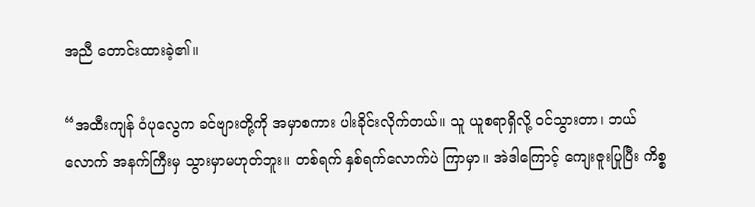အညီ တောင်းထားခဲ့၏။

“အထီးကျန် ဝံပုလွေက ခင်ဗျားတို့ကို အမှာစကား ပါးခိုင်းလိုက်တယ်။ သူ ယူစရာရှိလို့ ဝင်သွားတာ၊ ဘယ်လောက် အနက်ကြီးမှ သွားမှာမဟုတ်ဘူး။ တစ်ရက် နှစ်ရက်လောက်ပဲ ကြာမှာ။ အဲဒါကြောင့် ကျေးဇူးပြုပြီး ကိစ္စ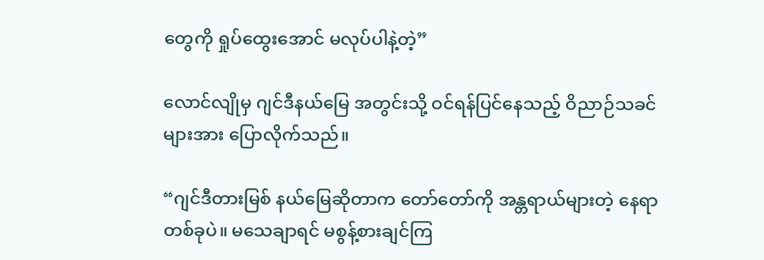တွေကို ရှုပ်ထွေးအောင် မလုပ်ပါနဲ့တဲ့”

လောင်လျိုမှ ဂျင်ဒီနယ်မြေ အတွင်းသို့ ဝင်ရန်ပြင်နေသည့် ဝိညာဉ်သခင်များအား ပြောလိုက်သည်။

“ဂျင်ဒီတားမြစ် နယ်မြေဆိုတာက တော်တော်ကို အန္တရာယ်များတဲ့ နေရာတစ်ခုပဲ။ မသေချာရင် မစွန့်စားချင်ကြ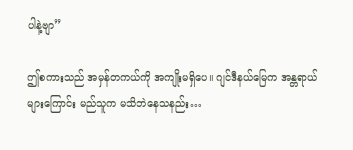ပါနဲ့ဗျာ”

ဤစကားသည် အမှန်တကယ်ကို အကျိုးမရှိပေ။ ဂျင်ဒီနယ်မြေက အန္တရာယ်များကြောင်း မည်သူက မသိဘဲနေသနည်း…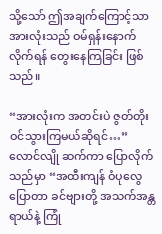သို့သော် ဤအချက်ကြောင့်သာ အားလုံးသည် ဝမ်ရှန်းနောက် လိုက်ရန် တွေးနေကြခြင်း ဖြစ်သည်။

“အားလုံးက အတင်းပဲ ဇွတ်တိုး ဝင်သွားကြမယ်ဆိုရင်…” လောင်လျို ဆက်ကာ ပြောလိုက်သည်မှာ “အထီးကျန် ဝံပုလွေပြောတာ ခင်ဗျားတို့ အသက်အန္တရာယ်နဲ့ ကြုံ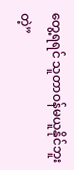တွေ့ရရင် သူတာဝန်မယူနိုင်ဘူးတဲ့”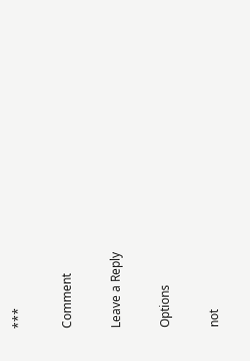***

Comment

Leave a Reply

Options

not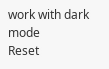work with dark mode
Reset